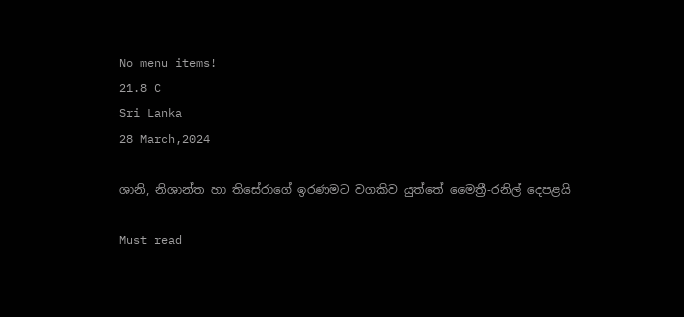No menu items!
21.8 C
Sri Lanka
28 March,2024

ශානි, නිශාන්ත හා තිසේරාගේ ඉරණමට වගකිව යුත්තේ මෛත්‍රී-රනිල් දෙපළයි

Must read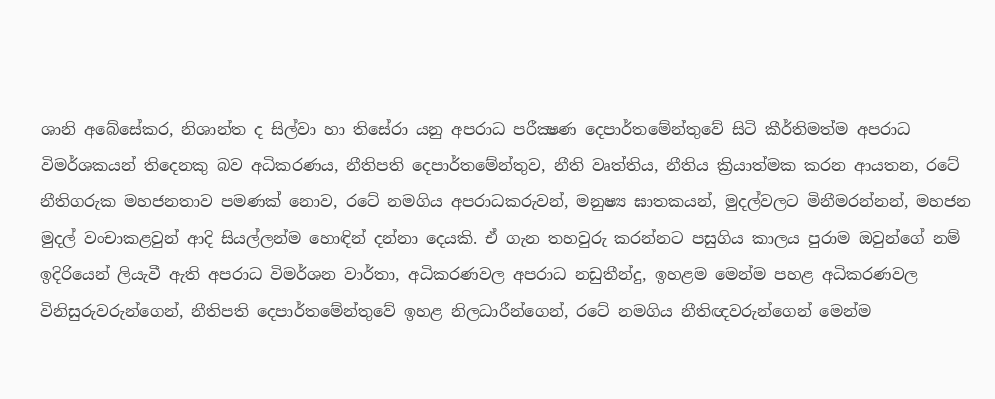ශානි අබේසේකර, නිශාන්ත ද සිල්වා හා තිසේරා යනු අපරාධ පරීක්‍ෂණ දෙපාර්තමේන්තුවේ සිටි කීර්තිමත්ම අපරාධ විමර්ශකයන් තිදෙනකු බව අධිකරණය, නීතිපති දෙපාර්තමේන්තුව, නීති වෘත්තිය, නීතිය ක්‍රියාත්මක කරන ආයතන, රටේ නීතිගරුක මහජනතාව පමණක් නොව, රටේ නමගිය අපරාධකරුවන්, මනුෂ්‍ය ඝාතකයන්, මුදල්වලට මිනීමරන්නන්, මහජන මුදල් වංචාකළවුන් ආදි සියල්ලන්ම හොඳින් දන්නා දෙයකි. ඒ ගැන තහවුරු කරන්නට පසුගිය කාලය පුරාම ඔවුන්ගේ නම් ඉදිරියෙන් ලියැවී ඇති අපරාධ විමර්ශන වාර්තා, අධිකරණවල අපරාධ නඩුතීන්දු, ඉහළම මෙන්ම පහළ අධිකරණවල විනිසුරුවරුන්ගෙන්, නීතිපති දෙපාර්තමේන්තුවේ ඉහළ නිලධාරීන්ගෙන්, රටේ නමගිය නීතිඥවරුන්ගෙන් මෙන්ම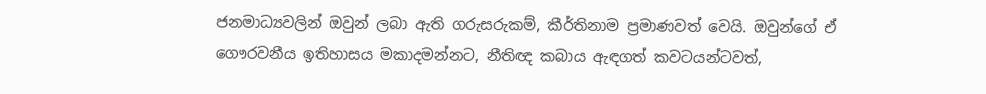ජනමාධ්‍යවලින් ඔවුන් ලබා ඇති ගරුසරුකම්, කීර්තිනාම ප්‍රමාණවත් වෙයි. ඔවුන්ගේ ඒ ගෞරවනීය ඉතිහාසය මකාදමන්නට, නීතිඥ කබාය ඇඳගත් කවටයන්ටවත්,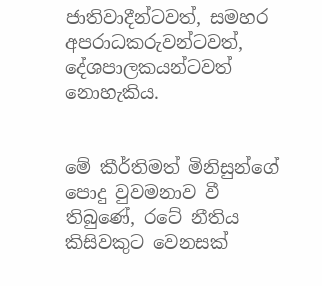ජාතිවාදීන්ටවත්, සමහර අපරාධකරුවන්ටවත්, දේශපාලකයන්ටවත් නොහැකිය.


මේ කීර්තිමත් මිනිසුන්ගේ පොදු වුවමනාව වී තිබුණේ, රටේ නීතිය කිසිවකුට වෙනසක්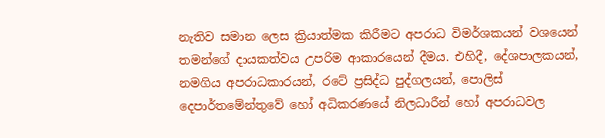නැතිව සමාන ලෙස ක්‍රියාත්මක කිරීමට අපරාධ විමර්ශකයන් වශයෙන් තමන්ගේ දායකත්වය උපරිම ආකාරයෙන් දීමය. එහිදී, දේශපාලකයන්, නමගිය අපරාධකාරයන්, රටේ ප්‍රසිද්ධ පුද්ගලයන්, පොලිස් දෙපාර්තමේන්තුවේ හෝ අධිකරණයේ නිලධාරීන් හෝ අපරාධවල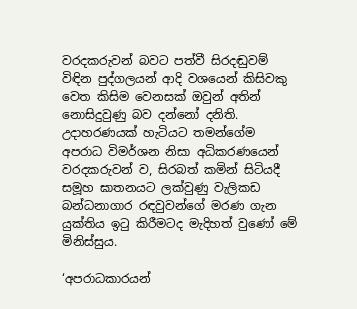වරදකරුවන් බවට පත්වී සිරදඬුවම් විඳින පුද්ගලයන් ආදි වශයෙන් කිසිවකු වෙත කිසිම වෙනසක් ඔවුන් අතින් නොසිදුවුණු බව දන්නෝ දනිති. උදාහරණයක් හැටියට තමන්ගේම අපරාධ විමර්ශන නිසා අධිකරණයෙන් වරදකරුවන් ව, සිරබත් කමින් සිටියදී සමූහ ඝාතනයට ලක්වුණු වැලිකඩ බන්ධනාගාර රඳවුවන්ගේ මරණ ගැන යුක්තිය ඉටු කිරීමටද මැදිහත් වුණෝ මේ මිනිස්සුය.

‘අපරාධකාරයන්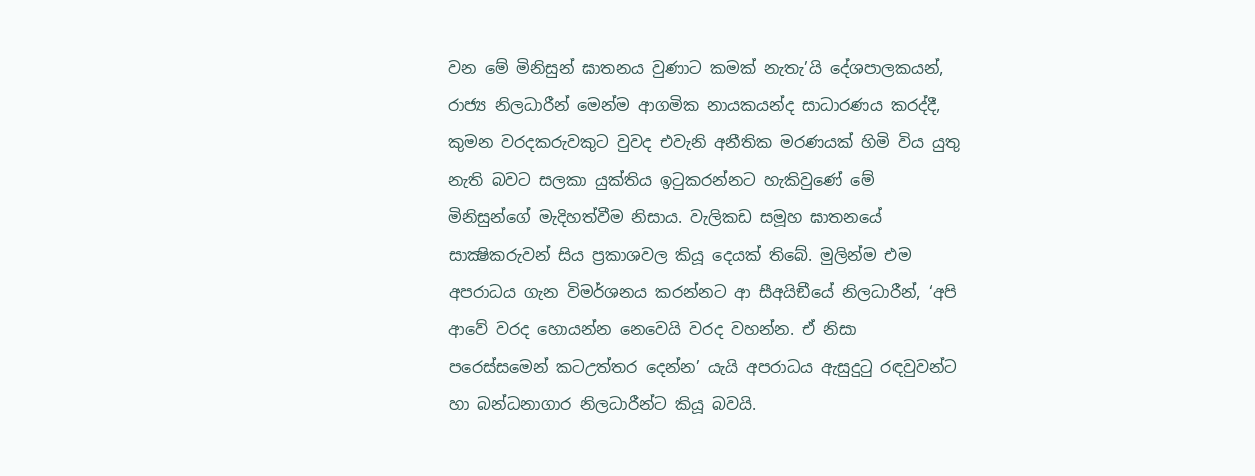වන මේ මිනිසුන් ඝාතනය වුණාට කමක් නැතැ’යි දේශපාලකයන්, රාජ්‍ය නිලධාරීන් මෙන්ම ආගමික නායකයන්ද සාධාරණය කරද්දී, කුමන වරදකරුවකුට වුවද එවැනි අනීතික මරණයක් හිමි විය යුතු නැති බවට සලකා යුක්තිය ඉටුකරන්නට හැකිවුණේ මේ මිනිසුන්ගේ මැදිහත්වීම නිසාය. වැලිකඩ සමූහ ඝාතනයේ සාක්‍ෂිකරුවන් සිය ප්‍රකාශවල කියූ දෙයක් තිබේ. මුලින්ම එම අපරාධය ගැන විමර්ශනය කරන්නට ආ සීඅයිඞීයේ නිලධාරීන්, ‘අපි ආවේ වරද හොයන්න නෙවෙයි වරද වහන්න. ඒ නිසා පරෙස්සමෙන් කටඋත්තර දෙන්න’ යැයි අපරාධය ඇසුදුටු රඳවුවන්ට හා බන්ධනාගාර නිලධාරීන්ට කියූ බවයි.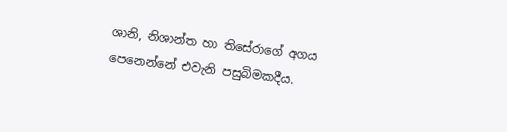ශානි, නිශාන්ත හා තිසේරාගේ අගය පෙනෙන්නේ එවැනි පසුබිමකදීය.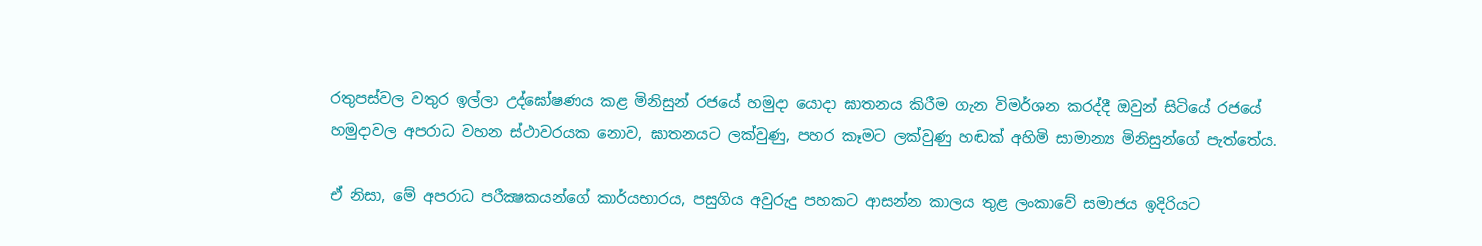රතුපස්වල වතුර ඉල්ලා උද්ඝෝෂණය කළ මිනිසුන් රජයේ හමුදා යොදා ඝාතනය කිරීම ගැන විමර්ශන කරද්දී ඔවුන් සිටියේ රජයේ හමුදාවල අපරාධ වහන ස්ථාවරයක නොව, ඝාතනයට ලක්වුණු, පහර කෑමට ලක්වුණු හඬක් අහිමි සාමාන්‍ය මිනිසුන්ගේ පැත්තේය.

ඒ නිසා, මේ අපරාධ පරීක්‍ෂකයන්ගේ කාර්යභාරය, පසුගිය අවුරුදු පහකට ආසන්න කාලය තුළ ලංකාවේ සමාජය ඉදිරියට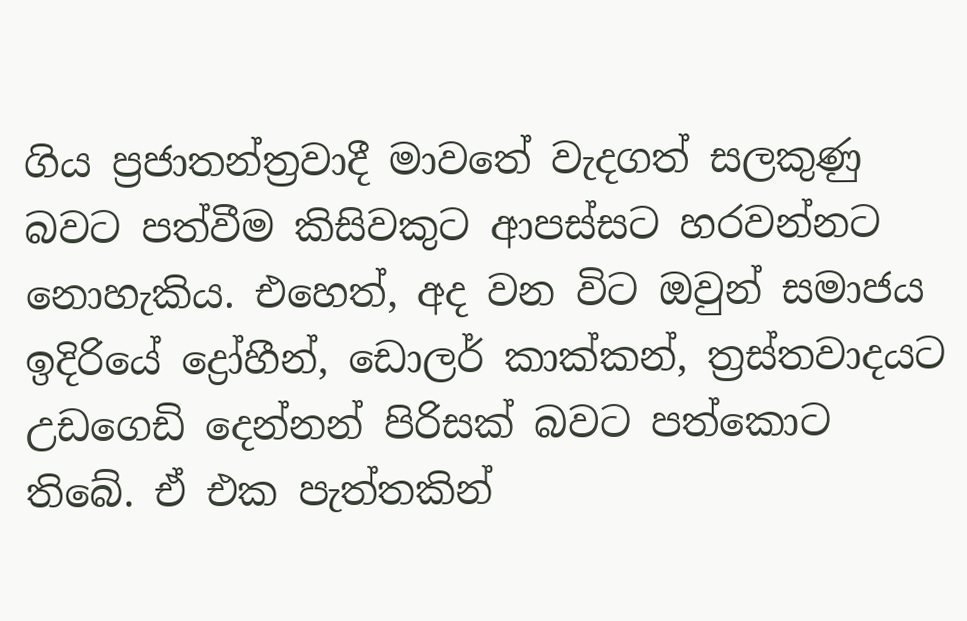ගිය ප්‍රජාතන්ත්‍රවාදී මාවතේ වැදගත් සලකුණු බවට පත්වීම කිසිවකුට ආපස්සට හරවන්නට නොහැකිය. එහෙත්, අද වන විට ඔවුන් සමාජය ඉදිරියේ ද්‍රෝහීන්, ඩොලර් කාක්කන්, ත්‍රස්තවාදයට උඩගෙඩි දෙන්නන් පිරිසක් බවට පත්කොට තිබේ. ඒ එක පැත්තකින්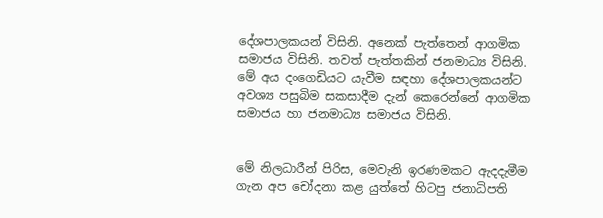දේශපාලකයන් විසිනි. අනෙක් පැත්තෙන් ආගමික සමාජය විසිනි. තවත් පැත්තකින් ජනමාධ්‍ය විසිනි. මේ අය දංගෙඩියට යැවීම සඳහා දේශපාලකයන්ට අවශ්‍ය පසුබිම සකසාදීම දැන් කෙරෙන්නේ ආගමික සමාජය හා ජනමාධ්‍ය සමාජය විසිනි.


මේ නිලධාරීන් පිරිස, මෙවැනි ඉරණමකට ඇදදැමීම ගැන අප චෝදනා කළ යුත්තේ හිටපු ජනාධිපති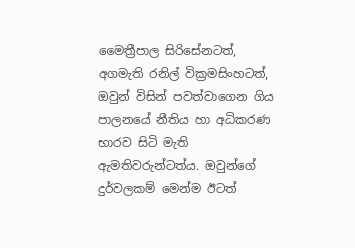මෛත්‍රීපාල සිරිසේනටත්, අගමැති රනිල් වික්‍රමසිංහටත්, ඔවුන් විසින් පවත්වාගෙන ගිය පාලනයේ නීතිය හා අධිකරණ භාරව සිටි මැති ඇමතිවරුන්ටත්ය. ඔවුන්ගේ දුර්වලකම් මෙන්ම ඊටත්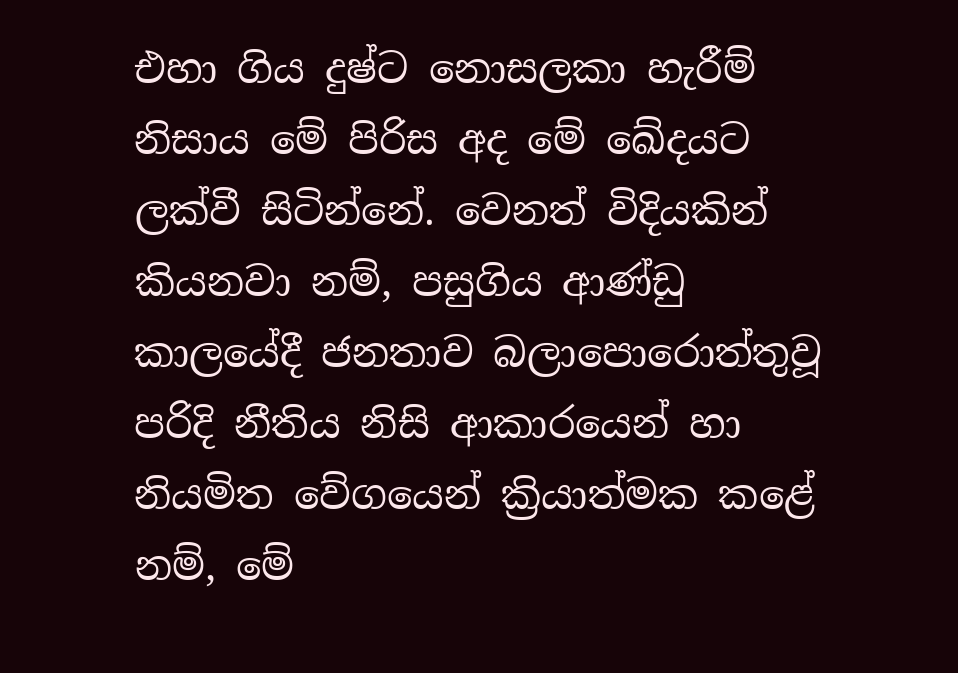එහා ගිය දුෂ්ට නොසලකා හැරීම් නිසාය මේ පිරිස අද මේ ඛේදයට ලක්වී සිටින්නේ. වෙනත් විදියකින් කියනවා නම්, පසුගිය ආණ්ඩු කාලයේදී ජනතාව බලාපොරොත්තුවූ පරිදි නීතිය නිසි ආකාරයෙන් හා නියමිත වේගයෙන් ක්‍රියාත්මක කළේ නම්, මේ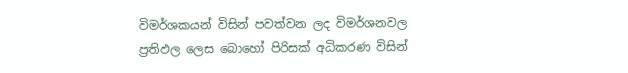විමර්ශකයන් විසින් පවත්වන ලද විමර්ශනවල ප්‍රතිඵල ලෙස බොහෝ පිරිසක් අධිකරණ විසින්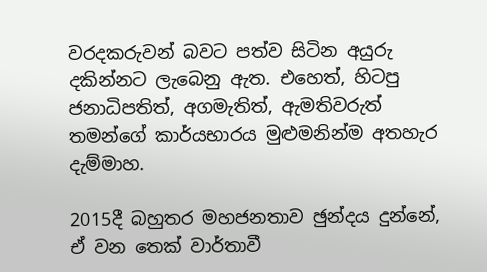වරදකරුවන් බවට පත්ව සිටින අයුරු දකින්නට ලැබෙනු ඇත. එහෙත්, හිටපු ජනාධිපතිත්, අගමැතිත්, ඇමතිවරුත් තමන්ගේ කාර්යභාරය මුළුමනින්ම අතහැර දැම්මාහ.

2015දී බහුතර මහජනතාව ඡුන්දය දුන්නේ, ඒ වන තෙක් වාර්තාවී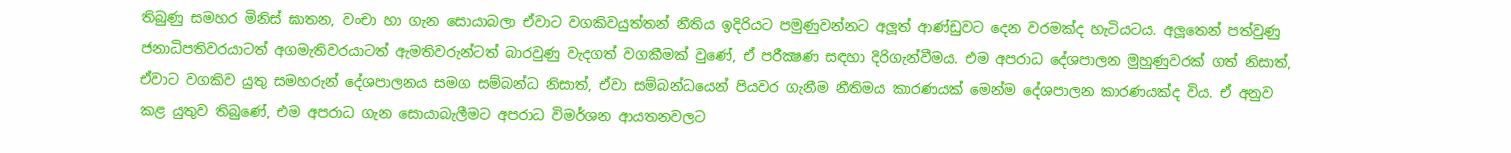තිබුණු සමහර මිනිස් ඝාතන, වංචා හා ගැන සොයාබලා ඒවාට වගකිවයුත්තන් නීතිය ඉදිරියට පමුණුවන්නට අලූත් ආණ්ඩුවට දෙන වරමක්ද හැටියටය. අලූතෙන් පත්වුණු ජනාධිපතිවරයාටත් අගමැතිවරයාටත් ඇමතිවරුන්ටත් බාරවුණු වැදගත් වගකීමක් වුණේ, ඒ පරීක්‍ෂණ සඳහා දිරිගැන්වීමය. එම අපරාධ දේශපාලන මුහුණුවරක් ගත් නිසාත්, ඒවාට වගකිව යුතු සමහරුන් දේශපාලනය සමග සම්බන්ධ නිසාත්, ඒවා සම්බන්ධයෙන් පියවර ගැනීම නීතිමය කාරණයක් මෙන්ම දේශපාලන කාරණයක්ද විය. ඒ අනුව කළ යුතුව තිබුණේ, එම අපරාධ ගැන සොයාබැලීමට අපරාධ විමර්ශන ආයතනවලට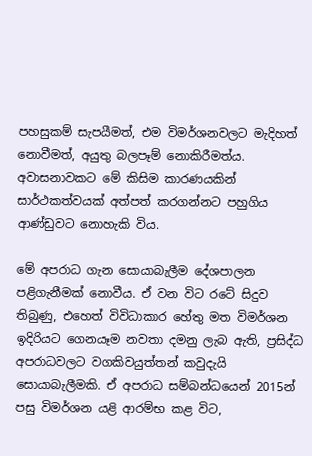පහසුකම් සැපයීමත්, එම විමර්ශනවලට මැදිහත් නොවීමත්, අයුතු බලපෑම් නොකිරීමත්ය. අවාසනාවකට මේ කිසිම කාරණයකින් සාර්ථකත්වයක් අත්පත් කරගන්නට පහුගිය ආණ්ඩුවට නොහැකි විය.

මේ අපරාධ ගැන සොයාබැලීම දේශපාලන පළිගැනීමක් නොවීය. ඒ වන විට රටේ සිදුව තිබුණු, එහෙත් විවිධාකාර හේතු මත විමර්ශන ඉදිරියට ගෙනයෑම නවතා දමනු ලැබ ඇති, ප්‍රසිද්ධ අපරාධවලට වගකිවයුත්තන් කවුදැයි සොයාබැලීමකි. ඒ අපරාධ සම්බන්ධයෙන් 2015න් පසු විමර්ශන යළි ආරම්භ කළ විට,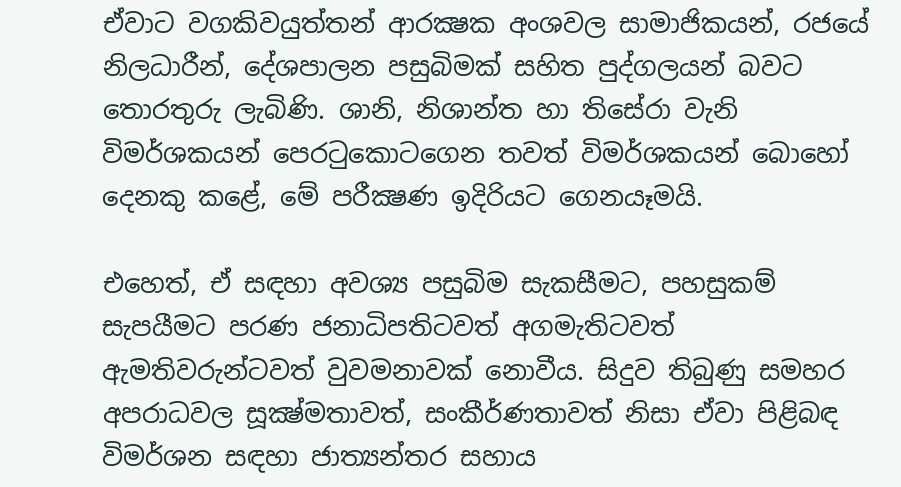ඒවාට වගකිවයුත්තන් ආරක්‍ෂක අංශවල සාමාජිකයන්, රජයේ නිලධාරීන්, දේශපාලන පසුබිමක් සහිත පුද්ගලයන් බවට තොරතුරු ලැබිණි. ශානි, නිශාන්ත හා තිසේරා වැනි විමර්ශකයන් පෙරටුකොටගෙන තවත් විමර්ශකයන් බොහෝ දෙනකු කළේ, මේ පරීක්‍ෂණ ඉදිරියට ගෙනයෑමයි.

එහෙත්, ඒ සඳහා අවශ්‍ය පසුබිම සැකසීමට, පහසුකම් සැපයීමට පරණ ජනාධිපතිටවත් අගමැතිටවත් ඇමතිවරුන්ටවත් වුවමනාවක් නොවීය. සිදුව තිබුණු සමහර අපරාධවල සූක්‍ෂ්මතාවත්, සංකීර්ණතාවත් නිසා ඒවා පිළිබඳ විමර්ශන සඳහා ජාත්‍යන්තර සහාය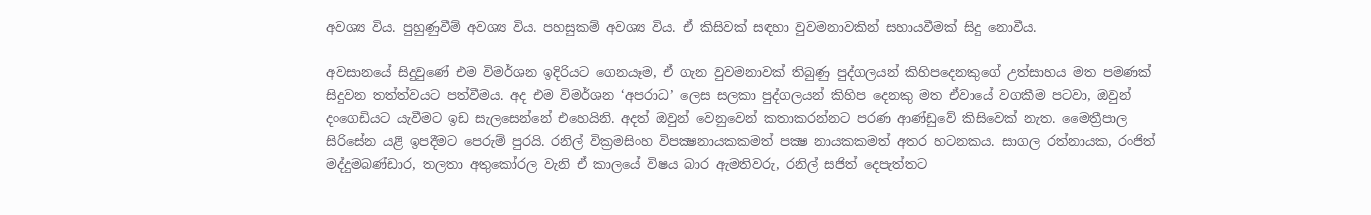අවශ්‍ය විය. පුහුණුවීම් අවශ්‍ය විය. පහසුකම් අවශ්‍ය විය. ඒ කිසිවක් සඳහා වුවමනාවකින් සහායවීමක් සිදු නොවීය.

අවසානයේ සිදුවුණේ එම විමර්ශන ඉදිරියට ගෙනයෑම, ඒ ගැන වුවමනාවක් තිබුණු පුද්ගලයන් කිහිපදෙනකුගේ උත්සාහය මත පමණක් සිදුවන තත්ත්වයට පත්වීමය. අද එම විමර්ශන ‘අපරාධ’ ලෙස සලකා පුද්ගලයන් කිහිප දෙනකු මත ඒවායේ වගකීම පටවා, ඔවුන් දංගෙඩියට යැවීමට ඉඩ සැලසෙන්නේ එහෙයිනි. අදත් ඔවුන් වෙනුවෙන් කතාකරන්නට පරණ ආණ්ඩුවේ කිසිවෙක් නැත. මෛත්‍රීපාල සිරිසේන යළි ඉපදීමට පෙරුම් පුරයි. රනිල් වික්‍රමසිංහ විපක්‍ෂනායකකමත් පක්‍ෂ නායකකමත් අතර හටනකය. සාගල රත්නායක, රංජිත් මද්දුමබණ්ඩාර, තලතා අතුකෝරල වැනි ඒ කාලයේ විෂය බාර ඇමතිවරු, රනිල් සජිත් දෙපැත්තට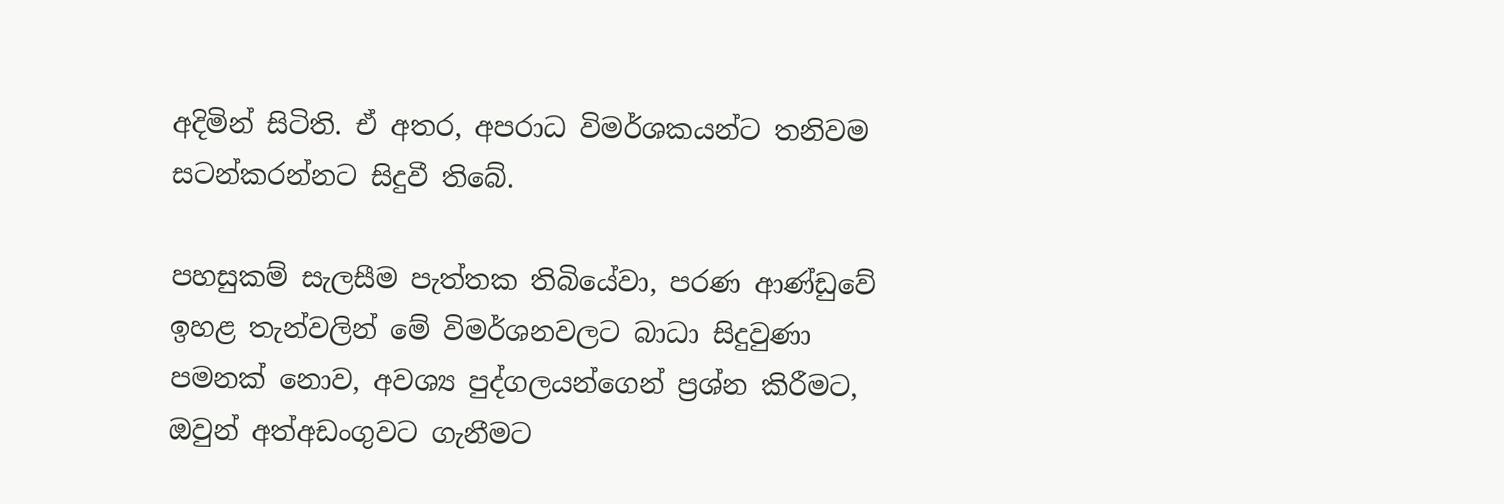අදිමින් සිටිති. ඒ අතර, අපරාධ විමර්ශකයන්ට තනිවම සටන්කරන්නට සිදුවී තිබේ.

පහසුකම් සැලසීම පැත්තක තිබියේවා, පරණ ආණ්ඩුවේ ඉහළ තැන්වලින් මේ විමර්ශනවලට බාධා සිදුවුණා පමනක් නොව, අවශ්‍ය පුද්ගලයන්ගෙන් ප්‍රශ්න කිරීමට, ඔවුන් අත්අඩංගුවට ගැනීමට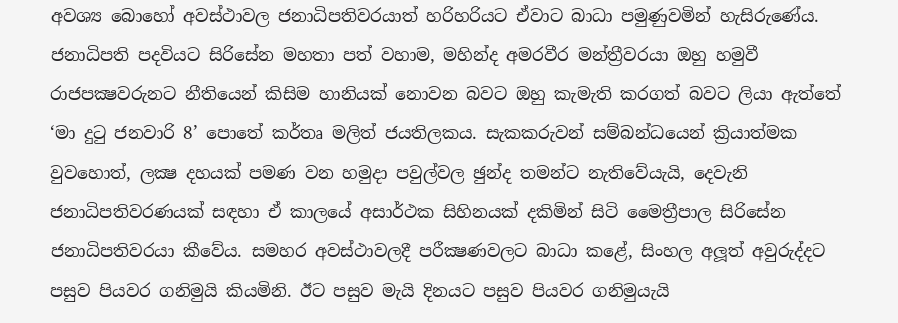අවශ්‍ය බොහෝ අවස්ථාවල ජනාධිපතිවරයාත් හරිහරියට ඒවාට බාධා පමුණුවමින් හැසිරුණේය. ජනාධිපති පදවියට සිරිසේන මහතා පත් වහාම, මහින්ද අමරවීර මන්ත්‍රීවරයා ඔහු හමුවී රාජපක්‍ෂවරුනට නීතියෙන් කිසිම හානියක් නොවන බවට ඔහු කැමැති කරගත් බවට ලියා ඇත්තේ ‘මා දුටු ජනවාරි 8’ පොතේ කර්තෘ මලිත් ජයතිලකය. සැකකරුවන් සම්බන්ධයෙන් ක්‍රියාත්මක වුවහොත්, ලක්‍ෂ දහයක් පමණ වන හමුදා පවුල්වල ඡුන්ද තමන්ට නැතිවේයැයි, දෙවැනි ජනාධිපතිවරණයක් සඳහා ඒ කාලයේ අසාර්ථක සිහිනයක් දකිමින් සිටි මෛත්‍රීපාල සිරිසේන ජනාධිපතිවරයා කීවේය. සමහර අවස්ථාවලදී පරීක්‍ෂණවලට බාධා කළේ, සිංහල අලූත් අවුරුද්දට පසුව පියවර ගනිමුයි කියමිනි. ඊට පසුව මැයි දිනයට පසුව පියවර ගනිමුයැයි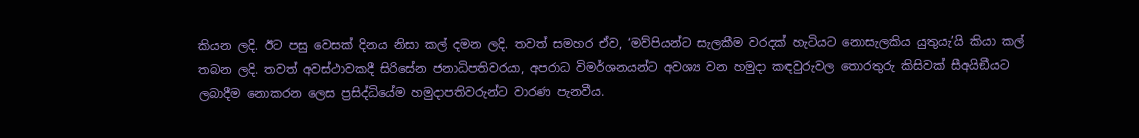කියන ලදි. ඊට පසු වෙසක් දිනය නිසා කල් දමන ලදි. තවත් සමහර ඒව, ‘මව්පියන්ට සැලකීම වරදක් හැටියට නොසැලකිය යුතුයැ’යි කියා කල් තබන ලදි. තවත් අවස්ථාවකදී සිරිසේන ජනාධිපතිවරයා, අපරාධ විමර්ශනයන්ට අවශ්‍ය වන හමුදා කඳවුරුවල තොරතුරු කිසිවක් සීඅයිඞීයට ලබාදීම නොකරන ලෙස ප්‍රසිද්ධියේම හමුදාපතිවරුන්ට වාරණ පැනවීය.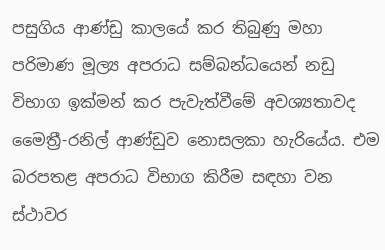පසුගිය ආණ්ඩු කාලයේ කර තිබුණු මහා පරිමාණ මූල්‍ය අපරාධ සම්බන්ධයෙන් නඩු විභාග ඉක්මන් කර පැවැත්වීමේ අවශ්‍යතාවද මෛත්‍රී-රනිල් ආණ්ඩුව නොසලකා හැරියේය. එම බරපතළ අපරාධ විභාග කිරීම සඳහා වන ස්ථාවර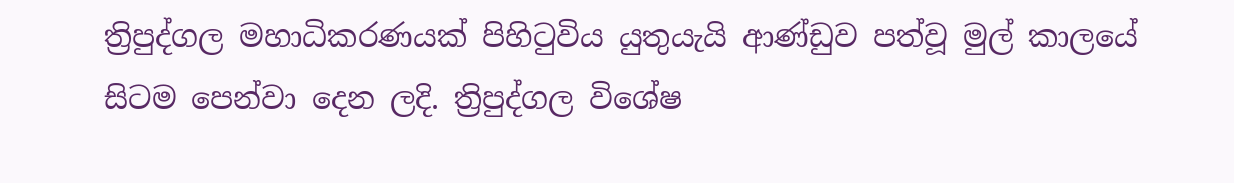ත්‍රිපුද්ගල මහාධිකරණයක් පිහිටුවිය යුතුයැයි ආණ්ඩුව පත්වූ මුල් කාලයේ සිටම පෙන්වා දෙන ලදි. ත්‍රිපුද්ගල විශේෂ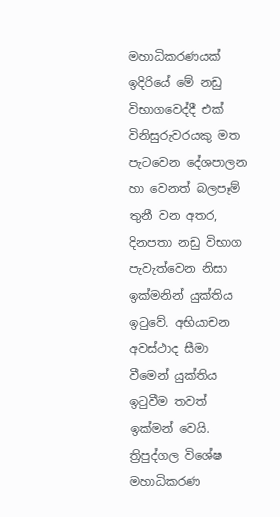මහාධිකරණයක් ඉදිරියේ මේ නඩු විභාගවෙද්දී එක් විනිසුරුවරයකු මත පැටවෙන දේශපාලන හා වෙනත් බලපෑම් තුනී වන අතර, දිනපතා නඩු විභාග පැවැත්වෙන නිසා ඉක්මනින් යුක්තිය ඉටුවේ. අභියාචන අවස්ථාද සීමා වීමෙන් යුක්තිය ඉටුවීම තවත් ඉක්මන් වෙයි. ත්‍රිපුද්ගල විශේෂ මහාධිකරණ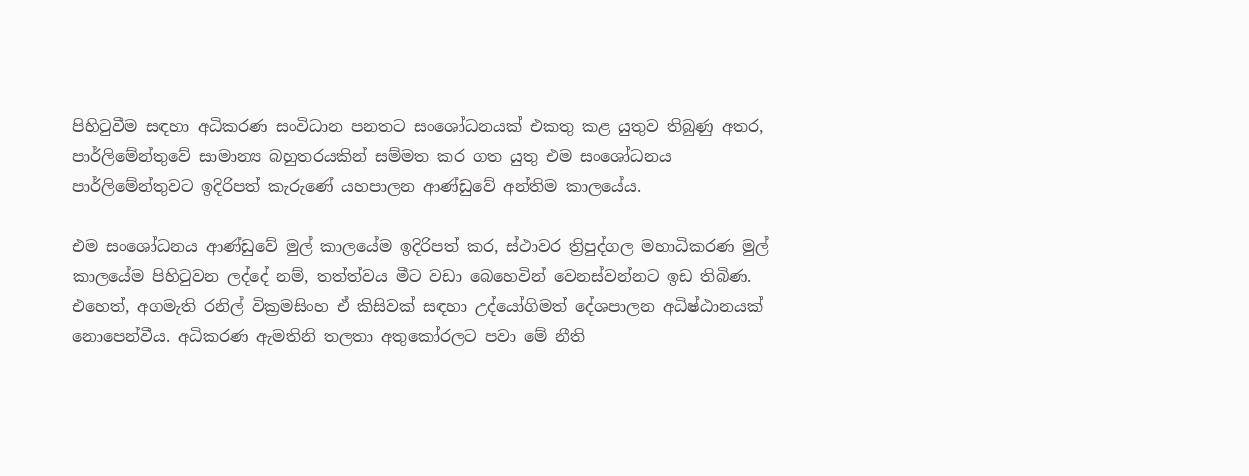පිහිටුවීම සඳහා අධිකරණ සංවිධාන පනතට සංශෝධනයක් එකතු කළ යුතුව තිබුණු අතර, පාර්ලිමේන්තුවේ සාමාන්‍ය බහුතරයකින් සම්මත කර ගත යුතු එම සංශෝධනය පාර්ලිමේන්තුවට ඉදිරිපත් කැරුණේ යහපාලන ආණ්ඩුවේ අන්තිම කාලයේය.

එම සංශෝධනය ආණ්ඩුවේ මුල් කාලයේම ඉදිරිපත් කර, ස්ථාවර ත්‍රිපුද්ගල මහාධිකරණ මුල් කාලයේම පිහිටුවන ලද්දේ නම්, තත්ත්වය මීට වඩා බෙහෙවින් වෙනස්වන්නට ඉඩ තිබිණ. එහෙත්, අගමැති රනිල් වික්‍රමසිංහ ඒ කිසිවක් සඳහා උද්යෝගිමත් දේශපාලන අධිෂ්ඨානයක් නොපෙන්වීය. අධිකරණ ඇමතිනි තලතා අතුකෝරලට පවා මේ නීති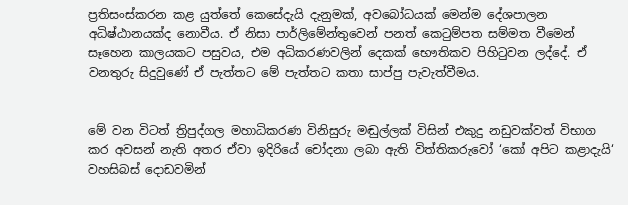ප්‍රතිසංස්කරන කළ යුත්තේ කෙසේදැයි දැනුමක්, අවබෝධයක් මෙන්ම දේශපාලන අධිෂ්ඨානයක්ද නොවීය. ඒ නිසා පාර්ලිමේන්තුවෙන් පනත් කෙටුම්පත සම්මත වීමෙන් සෑහෙන කාලයකට පසුවය, එම අධිකරණවලින් දෙකක් භෞතිකව පිහිටුවන ලද්දේ. ඒ වනතුරු සිදුවුණේ ඒ පැත්තට මේ පැත්තට කතා සාප්පු පැවැත්වීමය.


මේ වන විටත් ත්‍රිපුද්ගල මහාධිකරණ විනිසුරු මඬුල්ලක් විසින් එකුදු නඩුවක්වත් විභාග කර අවසන් නැති අතර ඒවා ඉදිරියේ චෝදනා ලබා ඇති විත්තිකරුවෝ ‘කෝ අපිට කළාදැයි‘ වහසිබස් දොඩවමින්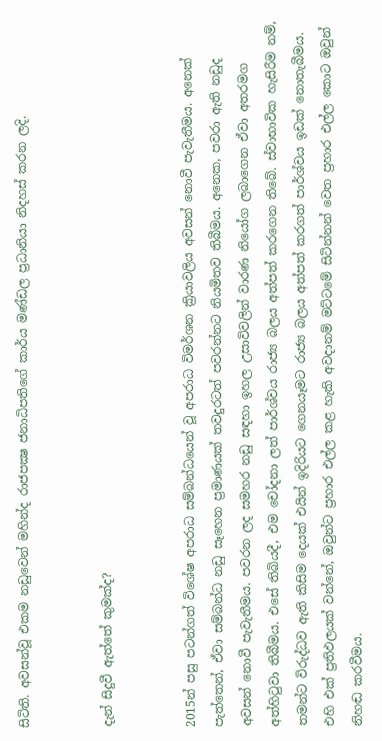සිටිති. අවසන්වූ එකම නඩුවෙන් මහින්ද රාජපක්‍ෂ ජනාධිපතිගේ කාර්ය මණ්ඩල ප්‍රධානියා නිදහස් කරන ලදි.


දැන් සිදුවී ඇත්තේ කුමක්ද?


2015න් පසු පටන්ගත් විශේෂ අපරාධ සම්බන්ධයෙන් වූ අපරාධ විමර්ශන ක්‍රියාවලිය අවසන් නොවී පැවැතීමය. අනෙක් පැත්තෙන්, ඒවා සම්බන්ධ නඩු සෑහෙන ප්‍රමාණයක් තවදුරටත් පවරන්නට නියමිතව තිබීමය. අනෙක, පවරා ඇති නඩුද අවසන් නොවී පැවැතීමය. පවරන ලද සමහර නඩු සඳහා ඉහල උසාවිවලින් වාරණ නියෝග ලබාගෙන ඒවා අතරමග අත්හිටුවා තිබීමය. එසේ තිබියදී, එම චෝදනා ලත් පාර්ශ්වය රාජ්‍ය බලය අත්පත් කරගෙන තිබේ. ස්වාභාවික හැසිරීම නම්, තමන්ට විරුද්ධව ඇති කිසිම දෙයක් එයින් ඉදිරියට ගෙනයෑමට රාජ්‍ය බලය අත්පත් කරගත් පාර්ශ්වය ඉඩක් නොතැබීමය. එහි එක් ප්‍රතිඵලයක් වන්නේ, ඔවුන්ට ප්‍රහාර එල්ල කළ හැකි අවදානම් මට්ටමේ සිටින්නන් වෙත ප්‍රහාර එල්ල කොට ඔවුන් නිහඬ කරවීමය.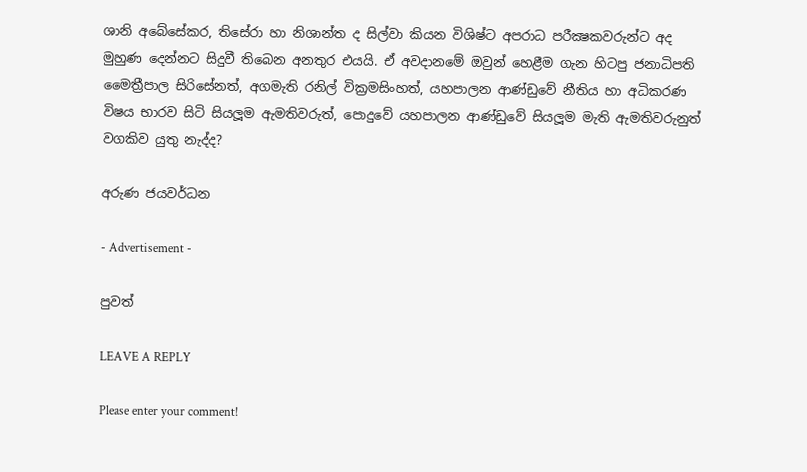ශානි අබේසේකර, තිසේරා හා නිශාන්ත ද සිල්වා කියන විශිෂ්ට අපරාධ පරීක්‍ෂකවරුන්ට අද මුහුණ දෙන්නට සිදුවී තිබෙන අනතුර එයයි. ඒ අවදානමේ ඔවුන් හෙළීම ගැන හිටපු ජනාධිපති මෛත්‍රීපාල සිරිසේනත්, අගමැති රනිල් වික්‍රමසිංහත්, යහපාලන ආණ්ඩුවේ නීතිය හා අධිකරණ විෂය භාරව සිටි සියලූම ඇමතිවරුත්, පොදුවේ යහපාලන ආණ්ඩුවේ සියලූම මැති ඇමතිවරුනුත් වගකිව යුතු නැද්ද?

අරුණ ජයවර්ධන

- Advertisement -

පුවත්

LEAVE A REPLY

Please enter your comment!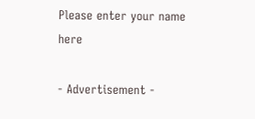Please enter your name here

- Advertisement -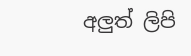අලුත් ලිපි